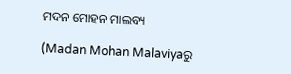ମଦନ ମୋହନ ମାଲବ୍ୟ

(Madan Mohan Malaviyaରୁ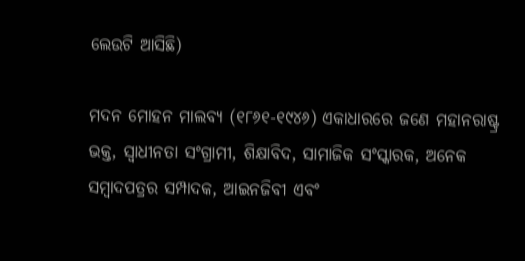ଲେଉଟି ଆସିଛି)

ମଦନ ମୋହନ ମାଲବ୍ୟ (୧୮୬୧-୧୯୪୬) ଏକାଧାରରେ ଜଣେ ମହାନରାଷ୍ଟ୍ର ଭକ୍ତ, ସ୍ୱାଧୀନତା ସଂଗ୍ରାମୀ, ଶିକ୍ଷାବିଦ, ସାମାଜିକ ସଂସ୍କାରକ, ଅନେକ ସମ୍ବାଦପତ୍ରର ସମ୍ପାଦକ, ଆଇନଜିବୀ ଏବଂ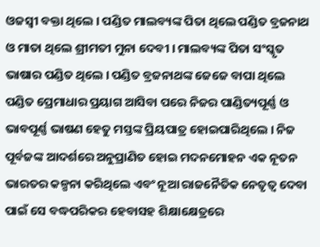ଓଜସ୍ୱୀ ବକ୍ତା ଥିଲେ । ପଣ୍ଡିତ ମାଲବ୍ୟଙ୍କ ପିତା ଥିଲେ ପଣ୍ଡିତ ବ୍ରଜନାଥ ଓ ମାତା ଥିଲେ ଶ୍ରୀମତୀ ମୁନା ଦେବୀ । ମାଲବ୍ୟଙ୍କ ପିତା ସଂସ୍କୃତ ଭାଷାର ପଣ୍ଡିତ ଥିଲେ । ପଣ୍ଡିତ ବ୍ରଜନାଥଙ୍କ ଜେଜେ ବାପା ଥିଲେ ପଣ୍ଡିତ ପ୍ରେମାଧାର ପ୍ରୟାଗ ଆସିବା ପରେ ନିଜର ପାଣ୍ଡିତ୍ୟପୂର୍ଣ୍ଣ ଓ ଭାବପୂର୍ଣ୍ଣ ଭାଷଣ ହେତୁ ମସ୍ତଙ୍କ ପ୍ରିୟପାତ୍ର ହୋଇପାରିଥିଲେ । ନିଜ ପୂର୍ବଜଙ୍କ ଆଦର୍ଶରେ ଅନୁପ୍ରାଣିତ ହୋଇ ମଦନମୋହନ ଏକ ନୂତନ ଭାରତର କଳ୍ପନା କରିଥିଲେ ଏବଂ ନୂଆ ରାଜନୈତିକ ନେତୃତ୍ୱ ଦେବା ପାଇଁ ସେ ବଦ୍ଧପରିକର ହେବାସହ ଶିକ୍ଷାକ୍ଷେତ୍ରରେ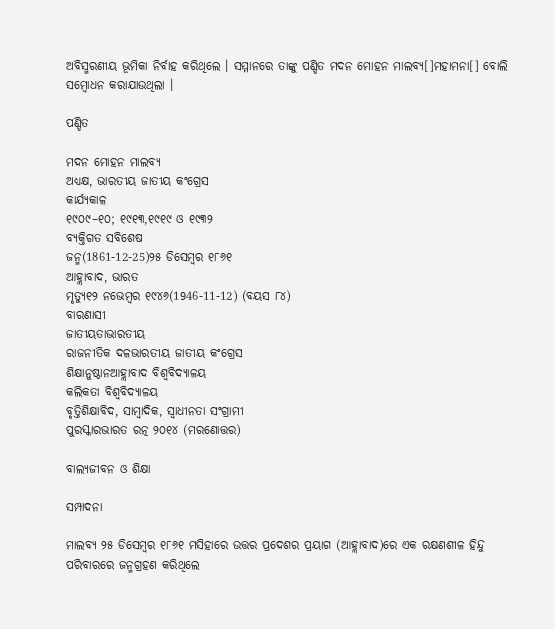ଅବିସ୍ମରଣୀୟ ଭୂମିକା ନିର୍ବାହ କରିଥିଲେ । ସମ୍ମାନରେ ତାଙ୍କୁ ପଣ୍ଡିତ ମଦନ ମୋହନ ମାଲବ୍ୟ[]ମହାମନା[] ବୋଲି ସମ୍ବୋଧନ କରାଯାଉଥିଲା ।

ପଣ୍ଡିତ

ମଦନ ମୋହନ ମାଲବ୍ୟ
ଅଧ୍ୟକ୍ଷ, ଭାରତୀୟ ଜାତୀୟ କଂଗ୍ରେସ
କାର୍ଯ୍ୟକାଳ
୧୯୦୯–୧୦; ୧୯୧୩,୧୯୧୯ ଓ ୧୯୩୨
ବ୍ୟକ୍ତିଗତ ସବିଶେଷ
ଜନ୍ମ(1861-12-25)୨୫ ଡିସେମ୍ବର ୧୮୬୧
ଆହ୍ଲାବାଦ, ଭାରତ
ମୃତ୍ୟୁ୧୨ ନଭେମ୍ବର ୧୯୪୬(1946-11-12) (ବୟସ ୮୪)
ବାରଣାସୀ
ଜାତୀୟତାଭାରତୀୟ
ରାଜନୀତିକ ଦଳଭାରତୀୟ ଜାତୀୟ କଂଗ୍ରେସ
ଶିକ୍ଷାନୁଷ୍ଠାନଆହ୍ଲାବାଦ ବିଶ୍ୱବିଦ୍ୟାଳୟ
କଲିକତା ବିଶ୍ୱବିଦ୍ୟାଳୟ
ବୃତ୍ତିଶିକ୍ଷାବିଦ, ସାମ୍ବାଦିକ, ସ୍ୱାଧୀନତା ସଂଗ୍ରାମୀ
ପୁରସ୍କାରଭାରତ ରତ୍ନ ୨୦୧୪ (ମରଣୋତ୍ତର)

ବାଲ୍ୟଜୀବନ ଓ ଶିକ୍ଷା

ସମ୍ପାଦନା

ମାଲବ୍ୟ ୨୫ ଡିସେମ୍ବର ୧୮୬୧ ମସିହାରେ ଉତ୍ତର ପ୍ରଦେଶର ପ୍ରୟାଗ (ଆହ୍ଲାବାଦ)ରେ ଏକ ରକ୍ଷଣଶୀଳ ହିନ୍ଦୁ ପରିବାରରେ ଜନ୍ମଗ୍ରହଣ କରିଥିଲେ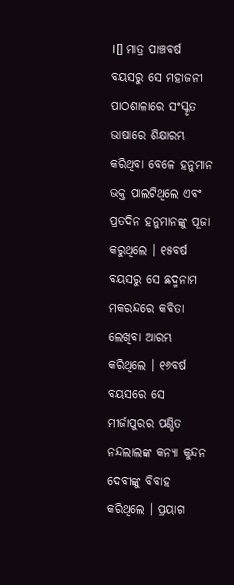।[] ମାତ୍ର ପାଞ୍ଚବର୍ଷ ବୟସରୁ ସେ ମହାଜନୀ ପାଠଶାଳାରେ ସଂସ୍କୃତ ଭାଷାରେ ଶିକ୍ଷାରମ୍ଭ କରିଥିବା ବେଳେ ହନୁମାନ ଭକ୍ତ ପାଲଟିଥିଲେ ଏବଂ ପ୍ରତଦିନ ହନୁମାନଙ୍କୁ ପୂଜା କରୁଥିଲେ । ୧୫ବର୍ଷ ବୟସରୁ ସେ ଛଦ୍ମନାମ ମକରନ୍ଦରେ କବିତା ଲେଖିବା ଆରମ୍ଭ କରିଥିଲେ । ୧୬ବର୍ଷ ବୟସରେ ସେ ମୀର୍ଜାପୁରର ପଣ୍ଡିତ ନନ୍ଦଲାଲଙ୍କ କନ୍ୟା କୁନ୍ଦନ ଦେବୀଙ୍କୁ ବିବାହ କରିଥିଲେ । ପ୍ରୟାଗ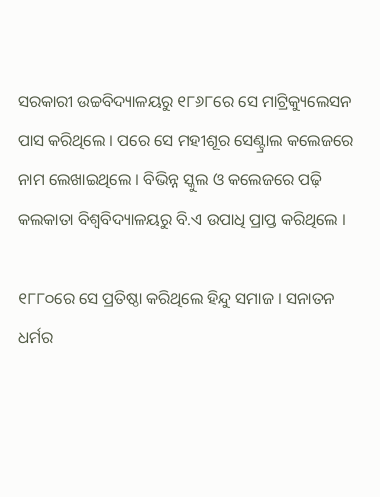ସରକାରୀ ଉଚ୍ଚବିଦ୍ୟାଳୟରୁ ୧୮୬୮ରେ ସେ ମାଟ୍ରିକ୍ୟୁଲେସନ ପାସ କରିଥିଲେ । ପରେ ସେ ମହୀଶୂର ସେଣ୍ଟ୍ରାଲ କଲେଜରେ ନାମ ଲେଖାଇଥିଲେ । ବିଭିନ୍ନ ସ୍କୁଲ ଓ କଲେଜରେ ପଢ଼ି କଲକାତା ବିଶ୍ୱବିଦ୍ୟାଳୟରୁ ବି.ଏ ଉପାଧି ପ୍ରାପ୍ତ କରିଥିଲେ ।

୧୮୮୦ରେ ସେ ପ୍ରତିଷ୍ଠା କରିଥିଲେ ହିନ୍ଦୁ ସମାଜ । ସନାତନ ଧର୍ମର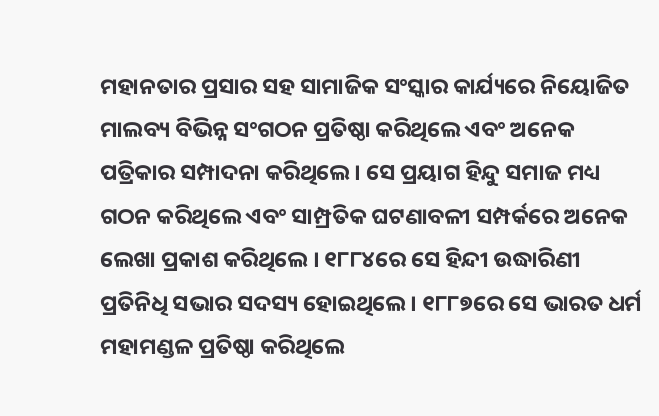ମହାନତାର ପ୍ରସାର ସହ ସାମାଜିକ ସଂସ୍କାର କାର୍ଯ୍ୟରେ ନିୟୋଜିତ ମାଲବ୍ୟ ବିଭିନ୍ନ ସଂଗଠନ ପ୍ରତିଷ୍ଠା କରିଥିଲେ ଏବଂ ଅନେକ ପତ୍ରିକାର ସମ୍ପାଦନା କରିଥିଲେ । ସେ ପ୍ରୟାଗ ହିନ୍ଦୁ ସମାଜ ମଧ୍ୟ ଗଠନ କରିଥିଲେ ଏବଂ ସାମ୍ପ୍ରତିକ ଘଟଣାବଳୀ ସମ୍ପର୍କରେ ଅନେକ ଲେଖା ପ୍ରକାଶ କରିଥିଲେ । ୧୮୮୪ରେ ସେ ହିନ୍ଦୀ ଉଦ୍ଧାରିଣୀ ପ୍ରତିନିଧି ସଭାର ସଦସ୍ୟ ହୋଇଥିଲେ । ୧୮୮୭ରେ ସେ ଭାରତ ଧର୍ମ ମହାମଣ୍ଡଳ ପ୍ରତିଷ୍ଠା କରିଥିଲେ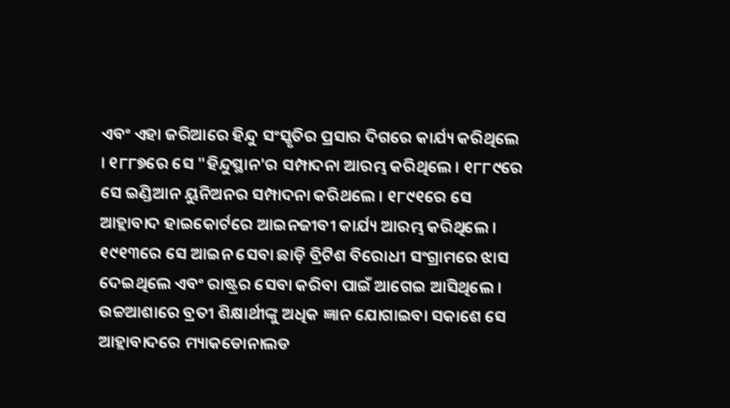ଏବଂ ଏହା ଜରିଆରେ ହିନ୍ଦୁ ସଂସ୍କୃତିର ପ୍ରସାର ଦିଗରେ କାର୍ଯ୍ୟ କରିଥିଲେ । ୧୮୮୭ରେ ସେ "ହିନ୍ଦୁସ୍ଥାନ'ର ସମ୍ପାଦନା ଆରମ୍ଭ କରିଥିଲେ । ୧୮୮୯ରେ ସେ ଇଣ୍ଡିଆନ ୟୁନିଅନର ସମ୍ପାଦନା କରିଥଲେ । ୧୮୯୧ରେ ସେ ଆହ୍ଲାବାଦ ହାଇକୋର୍ଟରେ ଆଇନଜୀବୀ କାର୍ଯ୍ୟ ଆରମ୍ଭ କରିଥିଲେ । ୧୯୧୩ରେ ସେ ଆଇନ ସେବା ଛାଡ଼ି ବ୍ରିଟିଶ ବିରୋଧୀ ସଂଗ୍ରାମରେ ଝାସ ଦେଇଥିଲେ ଏବଂ ରାଷ୍ଟ୍ରର ସେବା କରିବା ପାଇଁ ଆଗେଇ ଆସିଥିଲେ । ଉଚ୍ଚଆଶାରେ ବ୍ରତୀ ଶିକ୍ଷାର୍ଥୀଙ୍କୁ ଅଧିକ ଜ୍ଞାନ ଯୋଗାଇବା ସକାଶେ ସେ ଆହ୍ଲାବାଦରେ ମ୍ୟାକଡୋନାଲଡ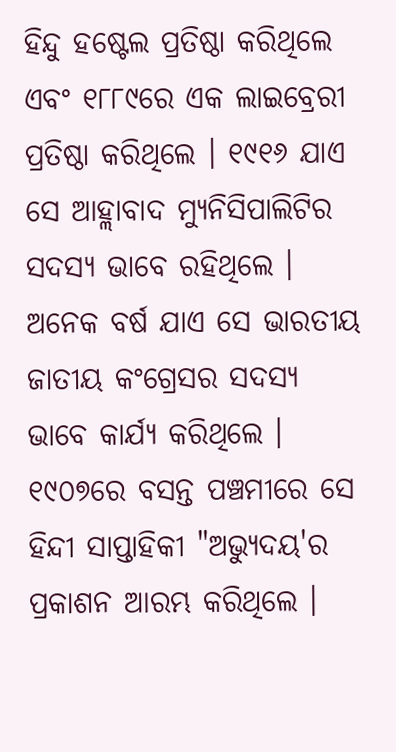ହିନ୍ଦୁ ହଷ୍ଟେଲ ପ୍ରତିଷ୍ଠା କରିଥିଲେ ଏବଂ ୧୮୮୯ରେ ଏକ ଲାଇବ୍ରେରୀ ପ୍ରତିଷ୍ଠା କରିଥିଲେ । ୧୯୧୬ ଯାଏ ସେ ଆହ୍ଲାବାଦ ମ୍ୟୁନିସିପାଲିଟିର ସଦସ୍ୟ ଭାବେ ରହିଥିଲେ । ଅନେକ ବର୍ଷ ଯାଏ ସେ ଭାରତୀୟ ଜାତୀୟ କଂଗ୍ରେସର ସଦସ୍ୟ ଭାବେ କାର୍ଯ୍ୟ କରିଥିଲେ । ୧୯୦୭ରେ ବସନ୍ତ ପଞ୍ଚମୀରେ ସେ ହିନ୍ଦୀ ସାପ୍ତାହିକୀ "ଅଭ୍ୟୁଦୟ'ର ପ୍ରକାଶନ ଆରମ୍ଭ କରିଥିଲେ ।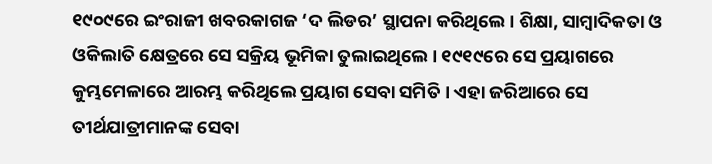୧୯୦୯ରେ ଇଂରାଜୀ ଖବରକାଗଜ ‘ଦ ଲିଡର’ ସ୍ଥାପନା କରିଥିଲେ । ଶିକ୍ଷା, ସାମ୍ବାଦିକତା ଓ ଓକିଲାତି କ୍ଷେତ୍ରରେ ସେ ସକ୍ରିୟ ଭୂମିକା ତୁଲାଇଥିଲେ । ୧୯୧୯ରେ ସେ ପ୍ରୟାଗରେ କୁମ୍ଭମେଳାରେ ଆରମ୍ଭ କରିଥିଲେ ପ୍ରୟାଗ ସେବା ସମିତି । ଏହା ଜରିଆରେ ସେ ତୀର୍ଥଯାତ୍ରୀମାନଙ୍କ ସେବା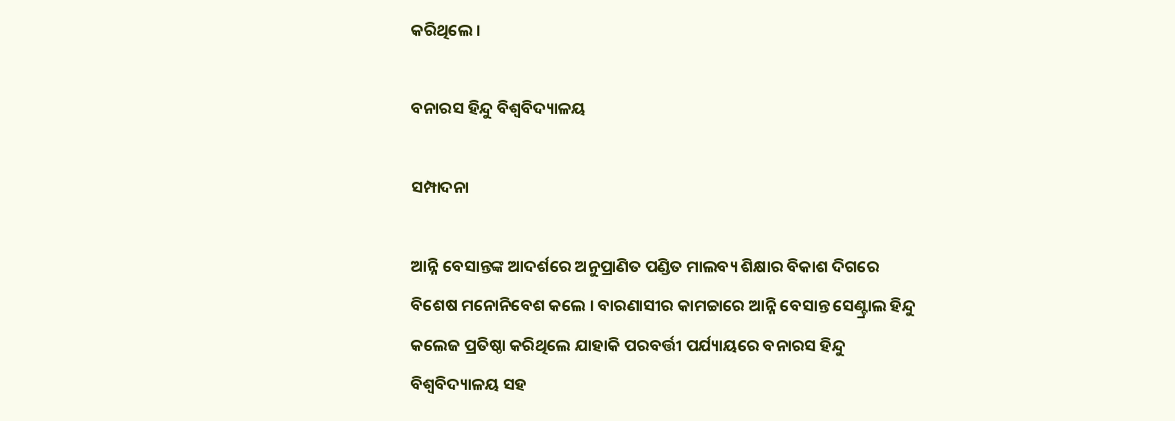କରିଥିଲେ ।

ବନାରସ ହିନ୍ଦୁ ବିଶ୍ୱବିଦ୍ୟାଳୟ

ସମ୍ପାଦନା

ଆନ୍ନି ବେସାନ୍ତଙ୍କ ଆଦର୍ଶରେ ଅନୁପ୍ରାଣିତ ପଣ୍ଡିତ ମାଲବ୍ୟ ଶିକ୍ଷାର ବିକାଶ ଦିଗରେ ବିଶେଷ ମନୋନିବେଶ କଲେ । ବାରଣାସୀର କାମଚ୍ଚାରେ ଆନ୍ନି ବେସାନ୍ତ ସେଣ୍ଟ୍ରାଲ ହିନ୍ଦୁ କଲେଜ ପ୍ରତିଷ୍ଠା କରିଥିଲେ ଯାହାକି ପରବର୍ତ୍ତୀ ପର୍ଯ୍ୟାୟରେ ବନାରସ ହିନ୍ଦୁ ବିଶ୍ୱବିଦ୍ୟାଳୟ ସହ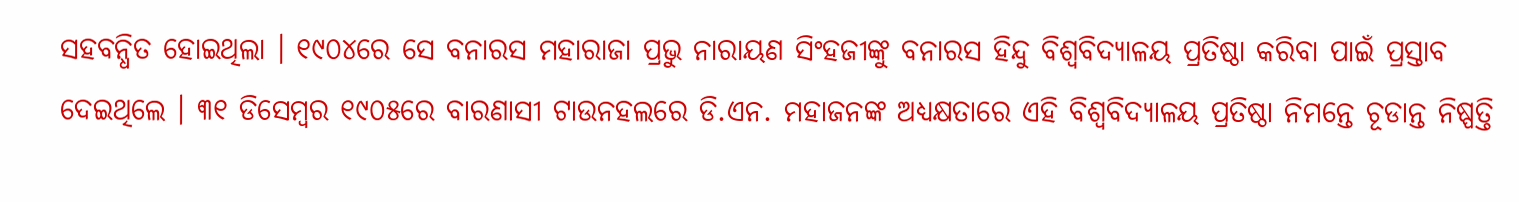ସହବନ୍ଧିତ ହୋଇଥିଲା । ୧୯୦୪ରେ ସେ ବନାରସ ମହାରାଜା ପ୍ରଭୁ ନାରାୟଣ ସିଂହଜୀଙ୍କୁ ବନାରସ ହିନ୍ଦୁ ବିଶ୍ୱବିଦ୍ୟାଳୟ ପ୍ରତିଷ୍ଠା କରିବା ପାଇଁ ପ୍ରସ୍ତାବ ଦେଇଥିଲେ । ୩୧ ଡିସେମ୍ବର ୧୯୦୫ରେ ବାରଣାସୀ ଟାଉନହଲରେ ଡି.ଏନ. ମହାଜନଙ୍କ ଅଧ୍ୟକ୍ଷତାରେ ଏହି ବିଶ୍ୱବିଦ୍ୟାଳୟ ପ୍ରତିଷ୍ଠା ନିମନ୍ତେ ଚୂଡାନ୍ତ ନିଷ୍ପତ୍ତି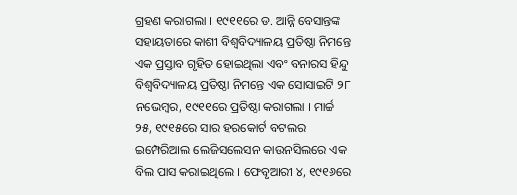ଗ୍ରହଣ କରାଗଲା । ୧୯୧୧ରେ ଡ. ଆନ୍ନି ବେସାନ୍ତଙ୍କ ସହାୟତାରେ କାଶୀ ବିଶ୍ୱବିଦ୍ୟାଳୟ ପ୍ରତିଷ୍ଠା ନିମନ୍ତେ ଏକ ପ୍ରସ୍ତାବ ଗୃହିତ ହୋଇଥିଲା ଏବଂ ବନାରସ ହିନ୍ଦୁ ବିଶ୍ୱବିଦ୍ୟାଳୟ ପ୍ରତିଷ୍ଠା ନିମନ୍ତେ ଏକ ସୋସାଇଟି ୨୮ ନଭେମ୍ବର, ୧୯୧୧ରେ ପ୍ରତିଷ୍ଠା କରାଗଲା । ମାର୍ଚ୍ଚ ୨୫, ୧୯୧୫ରେ ସାର ହରକୋର୍ଟ ବଟଲର ଇମ୍ପେରିଆଲ ଲେଜିସଲେସନ କାଉନସିଲରେ ଏକ ବିଲ ପାସ କରାଇଥିଲେ । ଫେବୃଆରୀ ୪, ୧୯୧୬ରେ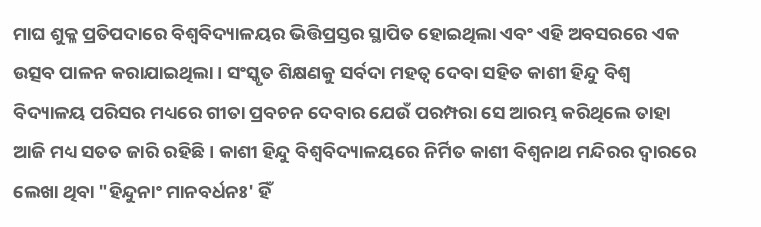ମାଘ ଶୁକ୍ଳ ପ୍ରତିପଦାରେ ବିଶ୍ୱବିଦ୍ୟାଳୟର ଭିତ୍ତିପ୍ରସ୍ତର ସ୍ଥାପିତ ହୋଇଥିଲା ଏବଂ ଏହି ଅବସରରେ ଏକ ଉତ୍ସବ ପାଳନ କରାଯାଇଥିଲା । ସଂସ୍କୃତ ଶିକ୍ଷଣକୁ ସର୍ବଦା ମହତ୍ୱ ଦେବା ସହିତ କାଶୀ ହିନ୍ଦୁ ବିଶ୍ୱ ବିଦ୍ୟାଳୟ ପରିସର ମଧ୍ୟରେ ଗୀତା ପ୍ରବଚନ ଦେବାର ଯେଉଁ ପରମ୍ପରା ସେ ଆରମ୍ଭ କରିଥିଲେ ତାହା ଆଜି ମଧ୍ୟ ସତତ ଜାରି ରହିଛି । କାଶୀ ହିନ୍ଦୁ ବିଶ୍ୱବିଦ୍ୟାଳୟରେ ନିର୍ମିତ କାଶୀ ବିଶ୍ୱନାଥ ମନ୍ଦିରର ଦ୍ୱାରରେ ଲେଖା ଥିବା "ହିନ୍ଦୁନାଂ ମାନବର୍ଧନଃ' ହିଁ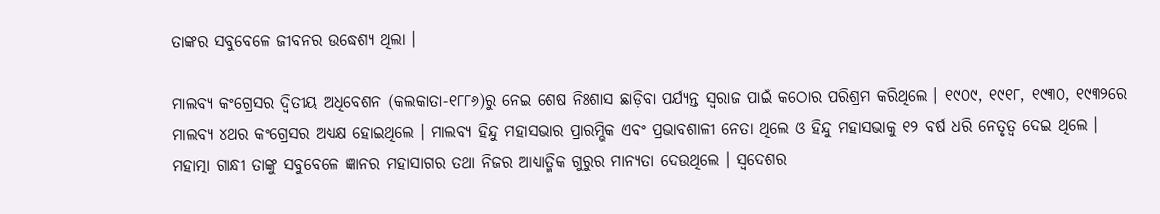ତାଙ୍କର ସବୁବେଳେ ଜୀବନର ଉଦ୍ଧେଶ୍ୟ ଥିଲା ।

ମାଲବ୍ୟ କଂଗ୍ରେସର ଦ୍ୱିତୀୟ ଅଧିବେଶନ (କଲକାତା-୧୮୮୬)ରୁ ନେଇ ଶେଷ ନିଃଶାସ ଛାଡ଼ିବା ପର୍ଯ୍ୟନ୍ତ ସ୍ୱରାଜ ପାଇଁ କଠୋର ପରିଶ୍ରମ କରିଥିଲେ । ୧୯୦୯, ୧୯୧୮, ୧୯୩୦, ୧୯୩୨ରେ ମାଲବ୍ୟ ୪ଥର କଂଗ୍ରେସର ଅଧ୍ୟକ୍ଷ ହୋଇଥିଲେ । ମାଲବ୍ୟ ହିନ୍ଦୁ ମହାସଭାର ପ୍ରାରମ୍ଭିକ ଏବଂ ପ୍ରଭାବଶାଳୀ ନେତା ଥିଲେ ଓ ହିନ୍ଦୁ ମହାସଭାକୁ ୧୨ ବର୍ଷ ଧରି ନେତୃତ୍ୱ ଦେଇ ଥିଲେ । ମହାତ୍ମା ଗାନ୍ଧୀ ତାଙ୍କୁ ସବୁବେଳେ ଜ୍ଞାନର ମହାସାଗର ତଥା ନିଜର ଆଧ୍ୟାତ୍ମିକ ଗୁରୁର ମାନ୍ୟତା ଦେଉଥିଲେ । ସ୍ୱଦେଶର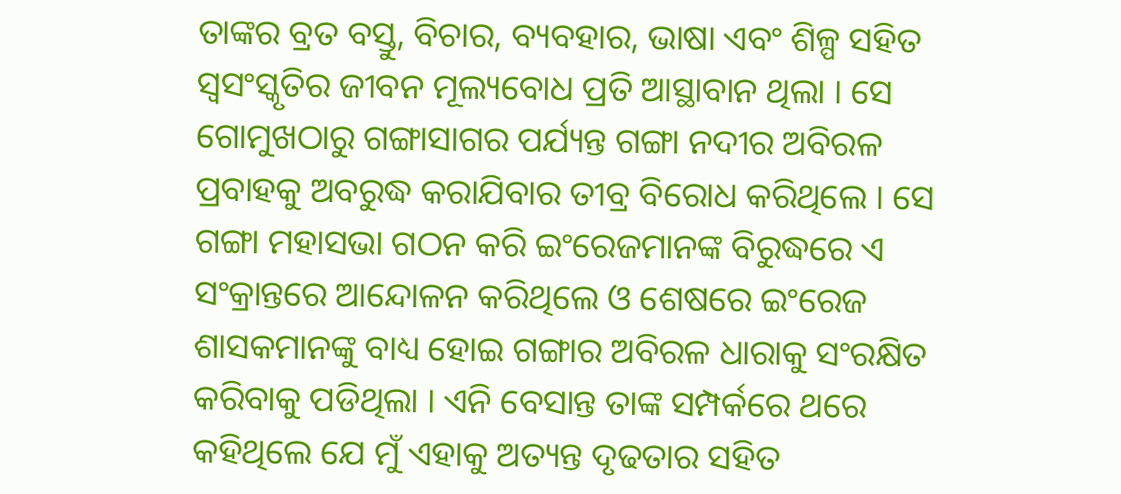ତାଙ୍କର ବ୍ରତ ବସ୍ତୁ, ବିଚାର, ବ୍ୟବହାର, ଭାଷା ଏବଂ ଶିଳ୍ପ ସହିତ ସ୍ୱସଂସ୍କୃତିର ଜୀବନ ମୂଲ୍ୟବୋଧ ପ୍ରତି ଆସ୍ଥାବାନ ଥିଲା । ସେ ଗୋମୁଖଠାରୁ ଗଙ୍ଗାସାଗର ପର୍ଯ୍ୟନ୍ତ ଗଙ୍ଗା ନଦୀର ଅବିରଳ ପ୍ରବାହକୁ ଅବରୁଦ୍ଧ କରାଯିବାର ତୀବ୍ର ବିରୋଧ କରିଥିଲେ । ସେ ଗଙ୍ଗା ମହାସଭା ଗଠନ କରି ଇଂରେଜମାନଙ୍କ ବିରୁଦ୍ଧରେ ଏ ସଂକ୍ରାନ୍ତରେ ଆନ୍ଦୋଳନ କରିଥିଲେ ଓ ଶେଷରେ ଇଂରେଜ ଶାସକମାନଙ୍କୁ ବାଧ୍ୟ ହୋଇ ଗଙ୍ଗାର ଅବିରଳ ଧାରାକୁ ସଂରକ୍ଷିତ କରିବାକୁ ପଡିଥିଲା । ଏନି ବେସାନ୍ତ ତାଙ୍କ ସମ୍ପର୍କରେ ଥରେ କହିଥିଲେ ଯେ ମୁଁ ଏହାକୁ ଅତ୍ୟନ୍ତ ଦୃଢତାର ସହିତ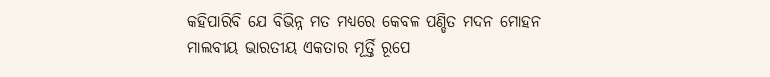କହିପାରିବି ଯେ ବିଭିନ୍ନ ମତ ମଧ୍ୟରେ କେବଳ ପଣ୍ଡିତ ମଦନ ମୋହନ ମାଲବୀୟ ଭାରତୀୟ ଏକତାର ମୂର୍ତ୍ତି ରୂପେ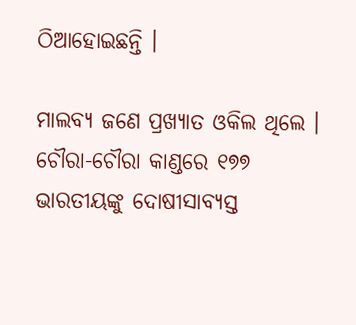ଠିଆହୋଇଛନ୍ତି ।

ମାଲବ୍ୟ ଜଣେ ପ୍ରଖ୍ୟାତ ଓକିଲ ଥିଲେ । ଚୌରା-ଚୌରା କାଣ୍ଡରେ ୧୭୭ ଭାରତୀୟଙ୍କୁ ଦୋଷୀସାବ୍ୟସ୍ତ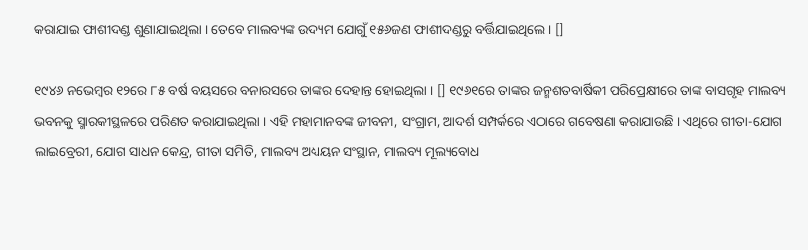କରାଯାଇ ଫାଶୀଦଣ୍ଡ ଶୁଣାଯାଇଥିଲା । ତେବେ ମାଲବ୍ୟଙ୍କ ଉଦ୍ୟମ ଯୋଗୁଁ ୧୫୬ଜଣ ଫାଶୀଦଣ୍ଡରୁ ବର୍ତ୍ତିଯାଇଥିଲେ । []

୧୯୪୬ ନଭେମ୍ବର ୧୨ରେ ୮୫ ବର୍ଷ ବୟସରେ ବନାରସରେ ତାଙ୍କର ଦେହାନ୍ତ ହୋଇଥିଲା । [] ୧୯୬୧ରେ ତାଙ୍କର ଜନ୍ମଶତବାର୍ଷିକୀ ପରିପ୍ରେକ୍ଷୀରେ ତାଙ୍କ ବାସଗୃହ ମାଲବ୍ୟ ଭବନକୁ ସ୍ମାରକୀସ୍ଥଳରେ ପରିଣତ କରାଯାଇଥିଲା । ଏହି ମହାମାନବଙ୍କ ଜୀବନୀ, ସଂଗ୍ରାମ, ଆଦର୍ଶ ସମ୍ପର୍କରେ ଏଠାରେ ଗବେଷଣା କରାଯାଉଛି । ଏଥିରେ ଗୀତା-ଯୋଗ ଲାଇବ୍ରେରୀ, ଯୋଗ ସାଧନ କେନ୍ଦ୍ର, ଗୀତା ସମିତି, ମାଲବ୍ୟ ଅଧ୍ୟୟନ ସଂସ୍ଥାନ, ମାଲବ୍ୟ ମୂଲ୍ୟବୋଧ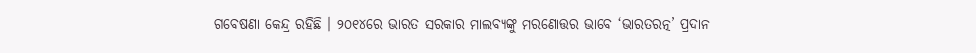ଗବେଷଣା କେନ୍ଦ୍ର ରହିଛି । ୨୦୧୪ରେ ଭାରତ ସରକାର ମାଲବ୍ୟଙ୍କୁ ମରଣୋତ୍ତର ଭାବେ ‘ଭାରତରତ୍ନ’ ପ୍ରଦାନ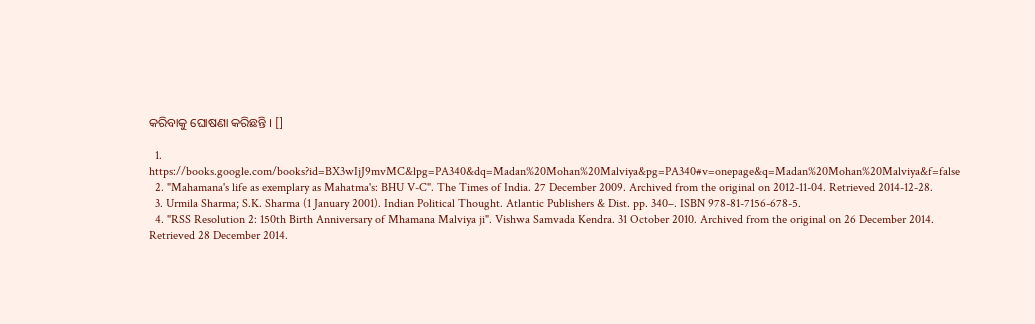କରିବାକୁ ଘୋଷଣା କରିଛନ୍ତି । []

  1. https://books.google.com/books?id=BX3wIjJ9mvMC&lpg=PA340&dq=Madan%20Mohan%20Malviya&pg=PA340#v=onepage&q=Madan%20Mohan%20Malviya&f=false
  2. "Mahamana's life as exemplary as Mahatma's: BHU V-C". The Times of India. 27 December 2009. Archived from the original on 2012-11-04. Retrieved 2014-12-28.
  3. Urmila Sharma; S.K. Sharma (1 January 2001). Indian Political Thought. Atlantic Publishers & Dist. pp. 340–. ISBN 978-81-7156-678-5.
  4. "RSS Resolution 2: 150th Birth Anniversary of Mhamana Malviya ji". Vishwa Samvada Kendra. 31 October 2010. Archived from the original on 26 December 2014. Retrieved 28 December 2014.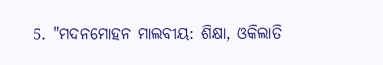5. "ମଦନମୋହନ ମାଲବୀୟ: ଶିକ୍ଷା, ଓକିଲାତି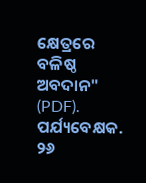କ୍ଷେତ୍ରରେ ବଳିଷ୍ଠ ଅବଦାନ" (PDF). ପର୍ଯ୍ୟବେକ୍ଷକ. ୨୬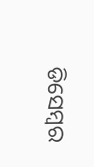ଡିସେମ୍ବର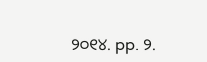୨୦୧୪. pp. ୨.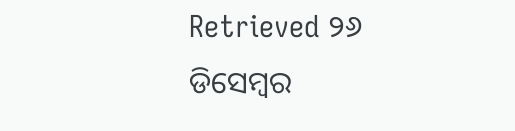Retrieved ୨୬ ଡିସେମ୍ବର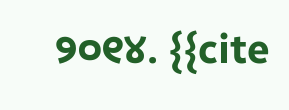୨୦୧୪. {{cite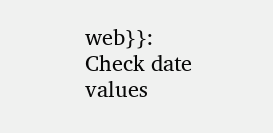web}}: Check date values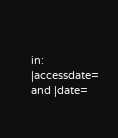in: |accessdate= and |date=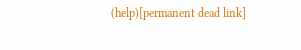(help)[permanent dead link]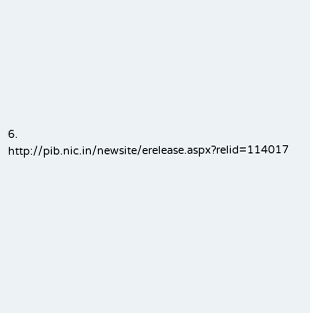6. http://pib.nic.in/newsite/erelease.aspx?relid=114017